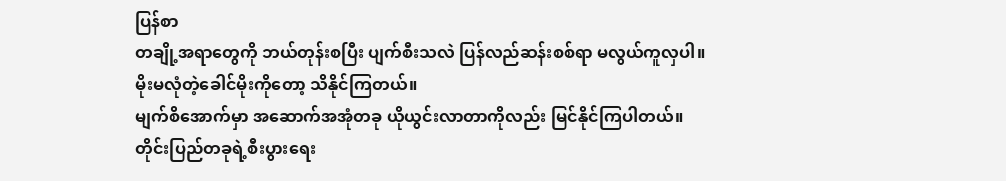ပြန်စာ
တချို့အရာတွေကို ဘယ်တုန်းစပြီး ပျက်စီးသလဲ ပြန်လည်ဆန်းစစ်ရာ မလွယ်ကူလှပါ။
မိုးမလုံတဲ့ခေါင်မိုးကိုတော့ သိနိုင်ကြတယ်။
မျက်စိအောက်မှာ အဆောက်အအုံတခု ယိုယွင်းလာတာကိုလည်း မြင်နိုင်ကြပါတယ်။
တိုင်းပြည်တခုရဲ့စီးပွားရေး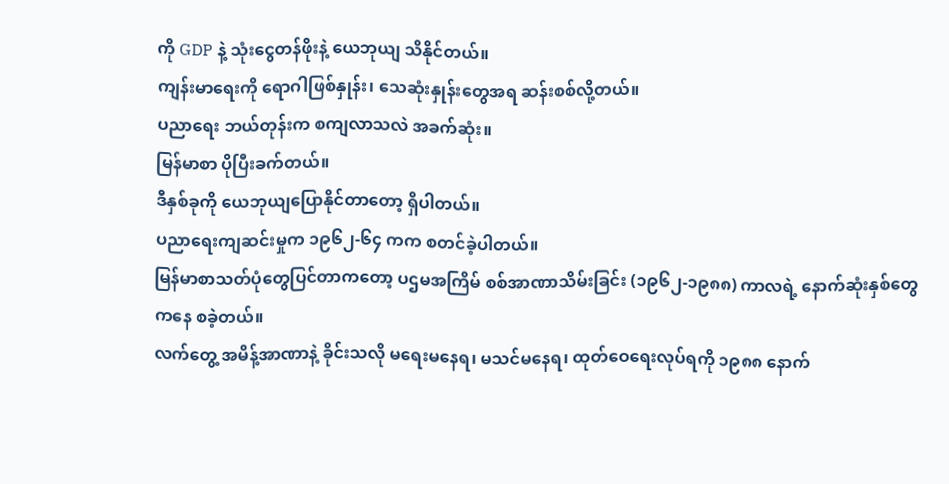ကို GDP နဲ့ သုံးငွေတန်ဖိုးနဲ့ ယေဘုယျ သိနိုင်တယ်။
ကျန်းမာရေးကို ရောဂါဖြစ်နှုန်း၊ သေဆုံးနှုန်းတွေအရ ဆန်းစစ်လို့တယ်။
ပညာရေး ဘယ်တုန်းက စကျလာသလဲ အခက်ဆုံး။
မြန်မာစာ ပိုပြီးခက်တယ်။
ဒီနှစ်ခုကို ယေဘုယျပြောနိုင်တာတော့ ရှိပါတယ်။
ပညာရေးကျဆင်းမှုက ၁၉၆၂-၆၄ ကက စတင်ခဲ့ပါတယ်။
မြန်မာစာသတ်ပုံတွေပြင်တာကတော့ ပဌမအကြိမ် စစ်အာဏာသိမ်းခြင်း (၁၉၆၂-၁၉၈၈) ကာလရဲ့ နောက်ဆုံးနှစ်တွေကနေ စခဲ့တယ်။
လက်တွေ့ အမိန့်အာဏာနဲ့ ခိုင်းသလို မရေးမနေရ၊ မသင်မနေရ၊ ထုတ်ဝေရေးလုပ်ရကို ၁၉၈၈ နောက်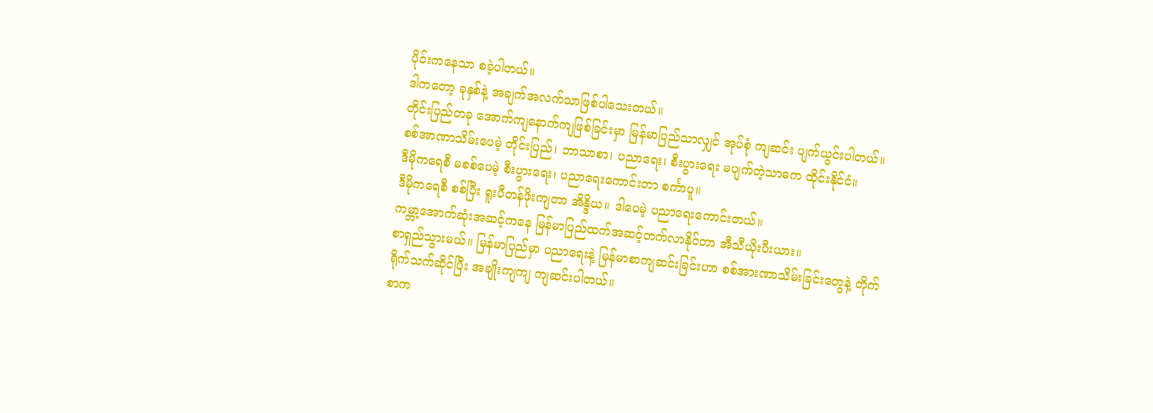ပိုင်းကနေသာ စခဲ့ပါတယ်။
ဒါကတော့ ခုနှစ်နဲ့ အချက်အလက်သာဖြစ်ပါသေးတယ်။
တိုင်းပြည်တခု အောက်ကျနောက်ကျဖြစ်ခြင်းမှာ မြန်မာပြည်သာလျှင် အုပ်စုံ ကျဆင်း ပျက်ယွင်းပါတယ်။
စစ်အာဏာသိမ်းပေမဲ့ တိုင်းပြည်၊ ဘာသာစာ၊ ပညာရေး၊ စီးပွားရေး မပျက်တဲ့သာဓက ထိုင်းနိုင်ငံ။
ဒီမိုကရေစီ မစစ်ပေမဲ့ စီးပွားရေး၊ ပညာရေးကောင်းတာ စင်္ကာပူ။
ဒီမိုကရေစီ စစ်ပြီး ရူးပီတန်ဖိုးကျတာ အိန္ဒိယ။ ဒါပေမဲ့ ပညာရေးကောင်းတယ်။
ကမ္ဘာ့အောက်ဆုံးအဆင့်ကနေ မြန်မာပြည်ထက်အဆင့်တက်လာနိုင်တာ အီသီယိုးပီးယား။
စာရှည်သွားမယ်။ မြန်မာပြည်မှာ ပညာရေးနဲ့ မြန်မာစာကျဆင်းခြင်းဟာ စစ်အားဏာသိမ်းခြင်းတွေနဲ့ တိုက်ရိုက်သက်ဆိုင်ပြီး အချိုးကျကျ ကျဆင်းပါတယ်။
စာက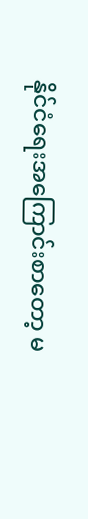နိုင်ငံရေးအကြောင်းစာတော့ မ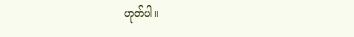ဟုတ်ပါ။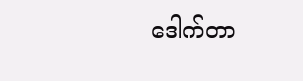ဒေါက်တာ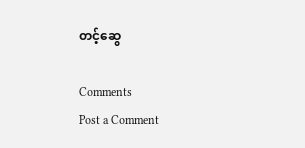တင့်ဆွေ

Comments
Post a Comment